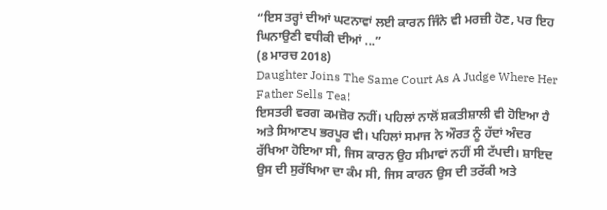“ਇਸ ਤਰ੍ਹਾਂ ਦੀਆਂ ਘਟਨਾਵਾਂ ਲਈ ਕਾਰਨ ਜਿੰਨੇ ਵੀ ਮਰਜ਼ੀ ਹੋਣ, ਪਰ ਇਹ ਘਿਨਾਉਣੀ ਵਧੀਕੀ ਦੀਆਂ ...”
(8 ਮਾਰਚ 2018)
Daughter Joins The Same Court As A Judge Where Her Father Sells Tea!
ਇਸਤਰੀ ਵਰਗ ਕਮਜ਼ੋਰ ਨਹੀਂ। ਪਹਿਲਾਂ ਨਾਲੋਂ ਸ਼ਕਤੀਸ਼ਾਲੀ ਵੀ ਹੋਇਆ ਹੈ ਅਤੇ ਸਿਆਣਪ ਭਰਪੂਰ ਵੀ। ਪਹਿਲਾਂ ਸਮਾਜ ਨੇ ਔਰਤ ਨੂੰ ਹੱਦਾਂ ਅੰਦਰ ਰੱਖਿਆ ਹੋਇਆ ਸੀ, ਜਿਸ ਕਾਰਨ ਉਹ ਸੀਮਾਵਾਂ ਨਹੀਂ ਸੀ ਟੱਪਦੀ। ਸ਼ਾਇਦ ਉਸ ਦੀ ਸੁਰੱਖਿਆ ਦਾ ਕੰਮ ਸੀ, ਜਿਸ ਕਾਰਨ ਉਸ ਦੀ ਤਰੱਕੀ ਅਤੇ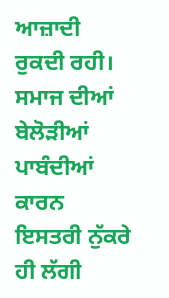ਆਜ਼ਾਦੀ ਰੁਕਦੀ ਰਹੀ। ਸਮਾਜ ਦੀਆਂ ਬੇਲੋੜੀਆਂ ਪਾਬੰਦੀਆਂ ਕਾਰਨ ਇਸਤਰੀ ਨੁੱਕਰੇ ਹੀ ਲੱਗੀ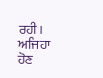ਰਹੀ। ਅਜਿਹਾ ਹੋਣ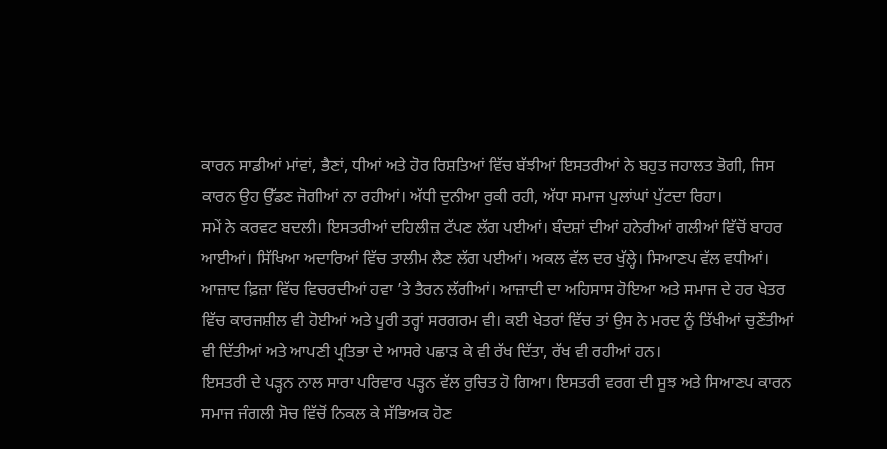ਕਾਰਨ ਸਾਡੀਆਂ ਮਾਂਵਾਂ, ਭੈਣਾਂ, ਧੀਆਂ ਅਤੇ ਹੋਰ ਰਿਸ਼ਤਿਆਂ ਵਿੱਚ ਬੱਝੀਆਂ ਇਸਤਰੀਆਂ ਨੇ ਬਹੁਤ ਜਹਾਲਤ ਭੋਗੀ, ਜਿਸ ਕਾਰਨ ਉਹ ਉੱਡਣ ਜੋਗੀਆਂ ਨਾ ਰਹੀਆਂ। ਅੱਧੀ ਦੁਨੀਆ ਰੁਕੀ ਰਹੀ, ਅੱਧਾ ਸਮਾਜ ਪੁਲਾਂਘਾਂ ਪੁੱਟਦਾ ਰਿਹਾ।
ਸਮੇਂ ਨੇ ਕਰਵਟ ਬਦਲੀ। ਇਸਤਰੀਆਂ ਦਹਿਲੀਜ਼ ਟੱਪਣ ਲੱਗ ਪਈਆਂ। ਬੰਦਸ਼ਾਂ ਦੀਆਂ ਹਨੇਰੀਆਂ ਗਲੀਆਂ ਵਿੱਚੋਂ ਬਾਹਰ ਆਈਆਂ। ਸਿੱਖਿਆ ਅਦਾਰਿਆਂ ਵਿੱਚ ਤਾਲੀਮ ਲੈਣ ਲੱਗ ਪਈਆਂ। ਅਕਲ ਵੱਲ ਦਰ ਖੁੱਲ੍ਹੇ। ਸਿਆਣਪ ਵੱਲ ਵਧੀਆਂ। ਆਜ਼ਾਦ ਫ਼ਿਜ਼ਾ ਵਿੱਚ ਵਿਚਰਦੀਆਂ ਹਵਾ ’ਤੇ ਤੈਰਨ ਲੱਗੀਆਂ। ਆਜ਼ਾਦੀ ਦਾ ਅਹਿਸਾਸ ਹੋਇਆ ਅਤੇ ਸਮਾਜ ਦੇ ਹਰ ਖੇਤਰ ਵਿੱਚ ਕਾਰਜਸ਼ੀਲ ਵੀ ਹੋਈਆਂ ਅਤੇ ਪੂਰੀ ਤਰ੍ਹਾਂ ਸਰਗਰਮ ਵੀ। ਕਈ ਖੇਤਰਾਂ ਵਿੱਚ ਤਾਂ ਉਸ ਨੇ ਮਰਦ ਨੂੰ ਤਿੱਖੀਆਂ ਚੁਣੌਤੀਆਂ ਵੀ ਦਿੱਤੀਆਂ ਅਤੇ ਆਪਣੀ ਪ੍ਰਤਿਭਾ ਦੇ ਆਸਰੇ ਪਛਾੜ ਕੇ ਵੀ ਰੱਖ ਦਿੱਤਾ, ਰੱਖ ਵੀ ਰਹੀਆਂ ਹਨ।
ਇਸਤਰੀ ਦੇ ਪੜ੍ਹਨ ਨਾਲ ਸਾਰਾ ਪਰਿਵਾਰ ਪੜ੍ਹਨ ਵੱਲ ਰੁਚਿਤ ਹੋ ਗਿਆ। ਇਸਤਰੀ ਵਰਗ ਦੀ ਸੂਝ ਅਤੇ ਸਿਆਣਪ ਕਾਰਨ ਸਮਾਜ ਜੰਗਲੀ ਸੋਚ ਵਿੱਚੋਂ ਨਿਕਲ ਕੇ ਸੱਭਿਅਕ ਹੋਣ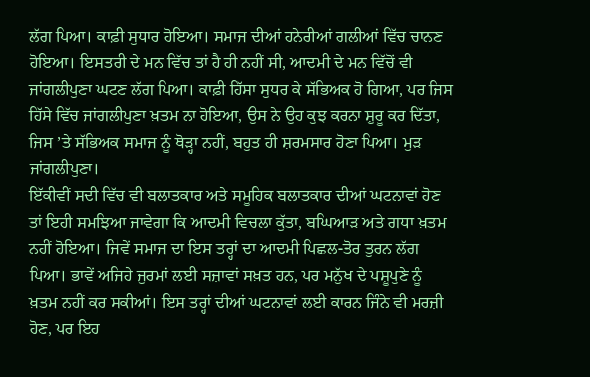ਲੱਗ ਪਿਆ। ਕਾਫ਼ੀ ਸੁਧਾਰ ਹੋਇਆ। ਸਮਾਜ ਦੀਆਂ ਹਨੇਰੀਆਂ ਗਲੀਆਂ ਵਿੱਚ ਚਾਨਣ ਹੋਇਆ। ਇਸਤਰੀ ਦੇ ਮਨ ਵਿੱਚ ਤਾਂ ਹੈ ਹੀ ਨਹੀਂ ਸੀ, ਆਦਮੀ ਦੇ ਮਨ ਵਿੱਚੋਂ ਵੀ ਜਾਂਗਲੀਪੁਣਾ ਘਟਣ ਲੱਗ ਪਿਆ। ਕਾਫ਼ੀ ਹਿੱਸਾ ਸੁਧਰ ਕੇ ਸੱਭਿਅਕ ਹੋ ਗਿਆ, ਪਰ ਜਿਸ ਹਿੱਸੇ ਵਿੱਚ ਜਾਂਗਲੀਪੁਣਾ ਖ਼ਤਮ ਨਾ ਹੋਇਆ, ਉਸ ਨੇ ਉਹ ਕੁਝ ਕਰਨਾ ਸ਼ੁਰੂ ਕਰ ਦਿੱਤਾ, ਜਿਸ ’ਤੇ ਸੱਭਿਅਕ ਸਮਾਜ ਨੂੰ ਥੋੜ੍ਹਾ ਨਹੀਂ, ਬਹੁਤ ਹੀ ਸ਼ਰਮਸਾਰ ਹੋਣਾ ਪਿਆ। ਮੁੜ ਜਾਂਗਲੀਪੁਣਾ।
ਇੱਕੀਵੀਂ ਸਦੀ ਵਿੱਚ ਵੀ ਬਲਾਤਕਾਰ ਅਤੇ ਸਮੂਹਿਕ ਬਲਾਤਕਾਰ ਦੀਆਂ ਘਟਨਾਵਾਂ ਹੋਣ ਤਾਂ ਇਹੀ ਸਮਝਿਆ ਜਾਵੇਗਾ ਕਿ ਆਦਮੀ ਵਿਚਲਾ ਕੁੱਤਾ, ਬਘਿਆੜ ਅਤੇ ਗਧਾ ਖ਼ਤਮ ਨਹੀਂ ਹੋਇਆ। ਜਿਵੇਂ ਸਮਾਜ ਦਾ ਇਸ ਤਰ੍ਹਾਂ ਦਾ ਆਦਮੀ ਪਿਛਲ-ਤੋਰ ਤੁਰਨ ਲੱਗ ਪਿਆ। ਭਾਵੇਂ ਅਜਿਹੇ ਜੁਰਮਾਂ ਲਈ ਸਜ਼ਾਵਾਂ ਸਖ਼ਤ ਹਨ, ਪਰ ਮਨੁੱਖ ਦੇ ਪਸ਼ੂਪੁਣੇ ਨੂੰ ਖ਼ਤਮ ਨਹੀਂ ਕਰ ਸਕੀਆਂ। ਇਸ ਤਰ੍ਹਾਂ ਦੀਆਂ ਘਟਨਾਵਾਂ ਲਈ ਕਾਰਨ ਜਿੰਨੇ ਵੀ ਮਰਜ਼ੀ ਹੋਣ, ਪਰ ਇਹ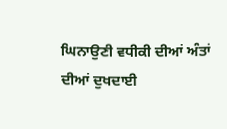ਘਿਨਾਉਣੀ ਵਧੀਕੀ ਦੀਆਂ ਅੰਤਾਂ ਦੀਆਂ ਦੁਖਦਾਈ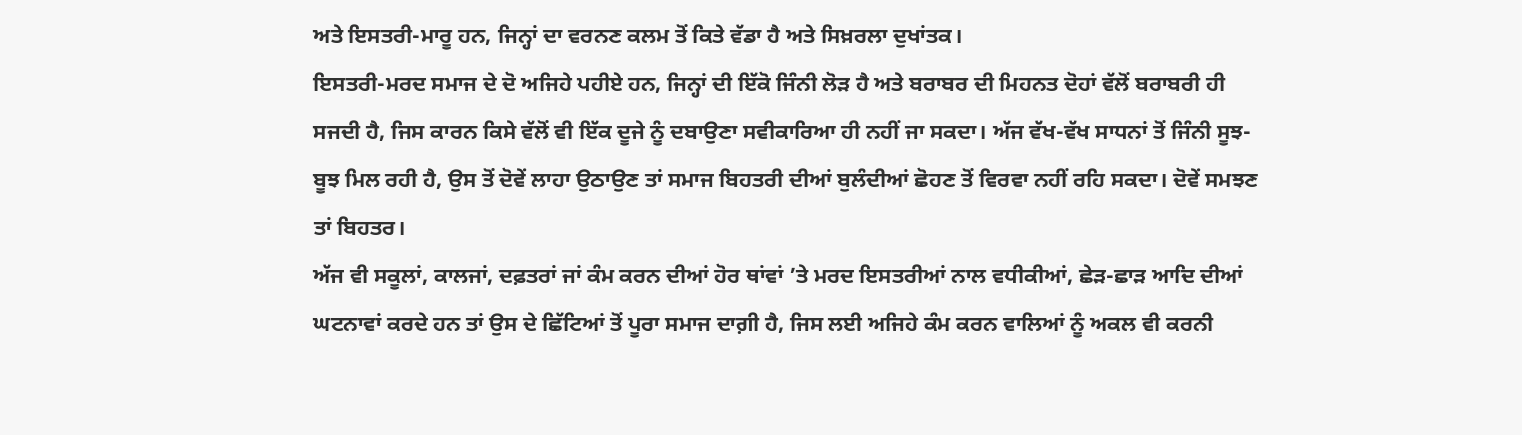ਅਤੇ ਇਸਤਰੀ-ਮਾਰੂ ਹਨ, ਜਿਨ੍ਹਾਂ ਦਾ ਵਰਨਣ ਕਲਮ ਤੋਂ ਕਿਤੇ ਵੱਡਾ ਹੈ ਅਤੇ ਸਿਖ਼ਰਲਾ ਦੁਖਾਂਤਕ।
ਇਸਤਰੀ-ਮਰਦ ਸਮਾਜ ਦੇ ਦੋ ਅਜਿਹੇ ਪਹੀਏ ਹਨ, ਜਿਨ੍ਹਾਂ ਦੀ ਇੱਕੋ ਜਿੰਨੀ ਲੋੜ ਹੈ ਅਤੇ ਬਰਾਬਰ ਦੀ ਮਿਹਨਤ ਦੋਹਾਂ ਵੱਲੋਂ ਬਰਾਬਰੀ ਹੀ ਸਜਦੀ ਹੈ, ਜਿਸ ਕਾਰਨ ਕਿਸੇ ਵੱਲੋਂ ਵੀ ਇੱਕ ਦੂਜੇ ਨੂੰ ਦਬਾਉਣਾ ਸਵੀਕਾਰਿਆ ਹੀ ਨਹੀਂ ਜਾ ਸਕਦਾ। ਅੱਜ ਵੱਖ-ਵੱਖ ਸਾਧਨਾਂ ਤੋਂ ਜਿੰਨੀ ਸੂਝ-ਬੂਝ ਮਿਲ ਰਹੀ ਹੈ, ਉਸ ਤੋਂ ਦੋਵੇਂ ਲਾਹਾ ਉਠਾਉਣ ਤਾਂ ਸਮਾਜ ਬਿਹਤਰੀ ਦੀਆਂ ਬੁਲੰਦੀਆਂ ਛੋਹਣ ਤੋਂ ਵਿਰਵਾ ਨਹੀਂ ਰਹਿ ਸਕਦਾ। ਦੋਵੇਂ ਸਮਝਣ ਤਾਂ ਬਿਹਤਰ।
ਅੱਜ ਵੀ ਸਕੂਲਾਂ, ਕਾਲਜਾਂ, ਦਫ਼ਤਰਾਂ ਜਾਂ ਕੰਮ ਕਰਨ ਦੀਆਂ ਹੋਰ ਥਾਂਵਾਂ ’ਤੇ ਮਰਦ ਇਸਤਰੀਆਂ ਨਾਲ ਵਧੀਕੀਆਂ, ਛੇੜ-ਛਾੜ ਆਦਿ ਦੀਆਂ ਘਟਨਾਵਾਂ ਕਰਦੇ ਹਨ ਤਾਂ ਉਸ ਦੇ ਛਿੱਟਿਆਂ ਤੋਂ ਪੂਰਾ ਸਮਾਜ ਦਾਗ਼ੀ ਹੈ, ਜਿਸ ਲਈ ਅਜਿਹੇ ਕੰਮ ਕਰਨ ਵਾਲਿਆਂ ਨੂੰ ਅਕਲ ਵੀ ਕਰਨੀ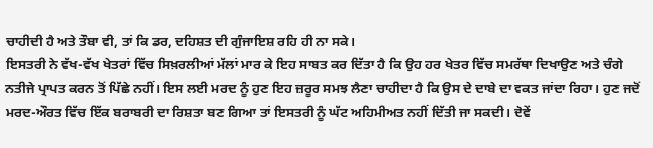ਚਾਹੀਦੀ ਹੈ ਅਤੇ ਤੌਬਾ ਵੀ, ਤਾਂ ਕਿ ਡਰ, ਦਹਿਸ਼ਤ ਦੀ ਗੁੰਜਾਇਸ਼ ਰਹਿ ਹੀ ਨਾ ਸਕੇ।
ਇਸਤਰੀ ਨੇ ਵੱਖ-ਵੱਖ ਖੇਤਰਾਂ ਵਿੱਚ ਸਿਖ਼ਰਲੀਆਂ ਮੱਲਾਂ ਮਾਰ ਕੇ ਇਹ ਸਾਬਤ ਕਰ ਦਿੱਤਾ ਹੈ ਕਿ ਉਹ ਹਰ ਖੇਤਰ ਵਿੱਚ ਸਮਰੱਥਾ ਦਿਖਾਉਣ ਅਤੇ ਚੰਗੇ ਨਤੀਜੇ ਪ੍ਰਾਪਤ ਕਰਨ ਤੋਂ ਪਿੱਛੇ ਨਹੀਂ। ਇਸ ਲਈ ਮਰਦ ਨੂੰ ਹੁਣ ਇਹ ਜ਼ਰੂਰ ਸਮਝ ਲੈਣਾ ਚਾਹੀਦਾ ਹੈ ਕਿ ਉਸ ਦੇ ਦਾਬੇ ਦਾ ਵਕਤ ਜਾਂਦਾ ਰਿਹਾ। ਹੁਣ ਜਦੋਂ ਮਰਦ-ਔਰਤ ਵਿੱਚ ਇੱਕ ਬਰਾਬਰੀ ਦਾ ਰਿਸ਼ਤਾ ਬਣ ਗਿਆ ਤਾਂ ਇਸਤਰੀ ਨੂੰ ਘੱਟ ਅਹਿਮੀਅਤ ਨਹੀਂ ਦਿੱਤੀ ਜਾ ਸਕਦੀ। ਦੋਵੇਂ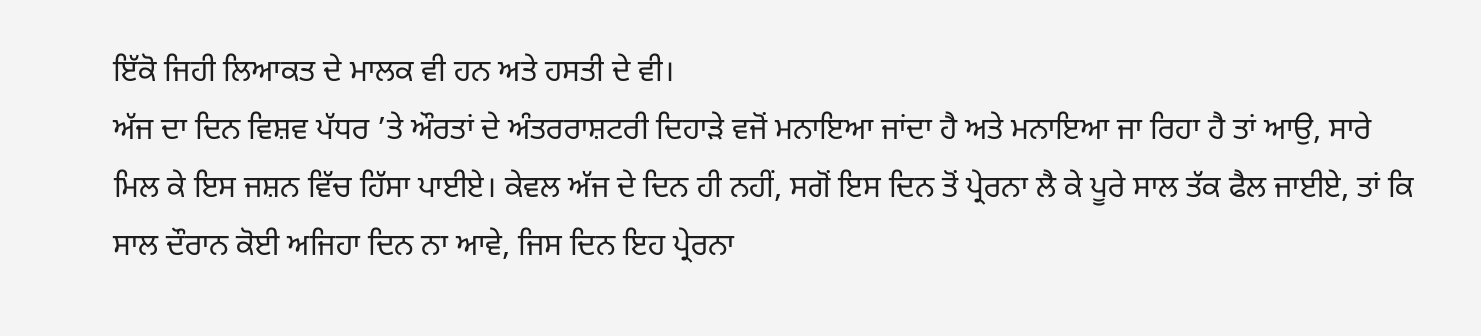ਇੱਕੋ ਜਿਹੀ ਲਿਆਕਤ ਦੇ ਮਾਲਕ ਵੀ ਹਨ ਅਤੇ ਹਸਤੀ ਦੇ ਵੀ।
ਅੱਜ ਦਾ ਦਿਨ ਵਿਸ਼ਵ ਪੱਧਰ ’ਤੇ ਔਰਤਾਂ ਦੇ ਅੰਤਰਰਾਸ਼ਟਰੀ ਦਿਹਾੜੇ ਵਜੋਂ ਮਨਾਇਆ ਜਾਂਦਾ ਹੈ ਅਤੇ ਮਨਾਇਆ ਜਾ ਰਿਹਾ ਹੈ ਤਾਂ ਆਉ, ਸਾਰੇ ਮਿਲ ਕੇ ਇਸ ਜਸ਼ਨ ਵਿੱਚ ਹਿੱਸਾ ਪਾਈਏ। ਕੇਵਲ ਅੱਜ ਦੇ ਦਿਨ ਹੀ ਨਹੀਂ, ਸਗੋਂ ਇਸ ਦਿਨ ਤੋਂ ਪ੍ਰੇਰਨਾ ਲੈ ਕੇ ਪੂਰੇ ਸਾਲ ਤੱਕ ਫੈਲ ਜਾਈਏ, ਤਾਂ ਕਿ ਸਾਲ ਦੌਰਾਨ ਕੋਈ ਅਜਿਹਾ ਦਿਨ ਨਾ ਆਵੇ, ਜਿਸ ਦਿਨ ਇਹ ਪ੍ਰੇਰਨਾ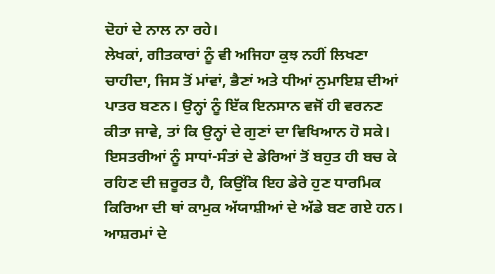ਦੋਹਾਂ ਦੇ ਨਾਲ ਨਾ ਰਹੇ।
ਲੇਖਕਾਂ, ਗੀਤਕਾਰਾਂ ਨੂੰ ਵੀ ਅਜਿਹਾ ਕੁਝ ਨਹੀਂ ਲਿਖਣਾ ਚਾਹੀਦਾ, ਜਿਸ ਤੋਂ ਮਾਂਵਾਂ, ਭੈਣਾਂ ਅਤੇ ਧੀਆਂ ਨੁਮਾਇਸ਼ ਦੀਆਂ ਪਾਤਰ ਬਣਨ। ਉਨ੍ਹਾਂ ਨੂੰ ਇੱਕ ਇਨਸਾਨ ਵਜੋਂ ਹੀ ਵਰਨਣ ਕੀਤਾ ਜਾਵੇ, ਤਾਂ ਕਿ ਉਨ੍ਹਾਂ ਦੇ ਗੁਣਾਂ ਦਾ ਵਿਖਿਆਨ ਹੋ ਸਕੇ। ਇਸਤਰੀਆਂ ਨੂੰ ਸਾਧਾਂ-ਸੰਤਾਂ ਦੇ ਡੇਰਿਆਂ ਤੋਂ ਬਹੁਤ ਹੀ ਬਚ ਕੇ ਰਹਿਣ ਦੀ ਜ਼ਰੂਰਤ ਹੈ, ਕਿਉਂਕਿ ਇਹ ਡੇਰੇ ਹੁਣ ਧਾਰਮਿਕ ਕਿਰਿਆ ਦੀ ਥਾਂ ਕਾਮੁਕ ਅੱਯਾਸ਼ੀਆਂ ਦੇ ਅੱਡੇ ਬਣ ਗਏ ਹਨ।
ਆਸ਼ਰਮਾਂ ਦੇ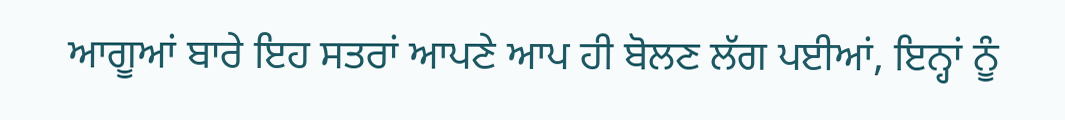ਆਗੂਆਂ ਬਾਰੇ ਇਹ ਸਤਰਾਂ ਆਪਣੇ ਆਪ ਹੀ ਬੋਲਣ ਲੱਗ ਪਈਆਂ, ਇਨ੍ਹਾਂ ਨੂੰ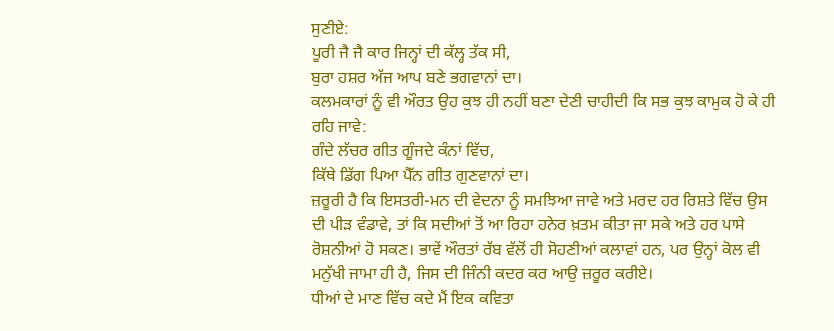ਸੁਣੀਏ:
ਪੂਰੀ ਜੈ ਜੈ ਕਾਰ ਜਿਨ੍ਹਾਂ ਦੀ ਕੱਲ੍ਹ ਤੱਕ ਸੀ,
ਬੁਰਾ ਹਸ਼ਰ ਅੱਜ ਆਪ ਬਣੇ ਭਗਵਾਨਾਂ ਦਾ।
ਕਲਮਕਾਰਾਂ ਨੂੰ ਵੀ ਔਰਤ ਉਹ ਕੁਝ ਹੀ ਨਹੀਂ ਬਣਾ ਦੇਣੀ ਚਾਹੀਦੀ ਕਿ ਸਭ ਕੁਝ ਕਾਮੁਕ ਹੋ ਕੇ ਹੀ ਰਹਿ ਜਾਵੇ:
ਗੰਦੇ ਲੱਚਰ ਗੀਤ ਗੂੰਜਦੇ ਕੰਨਾਂ ਵਿੱਚ,
ਕਿੱਥੇ ਡਿੱਗ ਪਿਆ ਪੈੱਨ ਗੀਤ ਗੁਣਵਾਨਾਂ ਦਾ।
ਜ਼ਰੂਰੀ ਹੈ ਕਿ ਇਸਤਰੀ-ਮਨ ਦੀ ਵੇਦਨਾ ਨੂੰ ਸਮਝਿਆ ਜਾਵੇ ਅਤੇ ਮਰਦ ਹਰ ਰਿਸ਼ਤੇ ਵਿੱਚ ਉਸ ਦੀ ਪੀੜ ਵੰਡਾਵੇ, ਤਾਂ ਕਿ ਸਦੀਆਂ ਤੋਂ ਆ ਰਿਹਾ ਹਨੇਰ ਖ਼ਤਮ ਕੀਤਾ ਜਾ ਸਕੇ ਅਤੇ ਹਰ ਪਾਸੇ ਰੋਸ਼ਨੀਆਂ ਹੋ ਸਕਣ। ਭਾਵੇਂ ਔਰਤਾਂ ਰੱਬ ਵੱਲੋਂ ਹੀ ਸੋਹਣੀਆਂ ਕਲਾਵਾਂ ਹਨ, ਪਰ ਉਨ੍ਹਾਂ ਕੋਲ ਵੀ ਮਨੁੱਖੀ ਜਾਮਾ ਹੀ ਹੈ, ਜਿਸ ਦੀ ਜਿੰਨੀ ਕਦਰ ਕਰ ਆਉ ਜ਼ਰੂਰ ਕਰੀਏ।
ਧੀਆਂ ਦੇ ਮਾਣ ਵਿੱਚ ਕਦੇ ਮੈਂ ਇਕ ਕਵਿਤਾ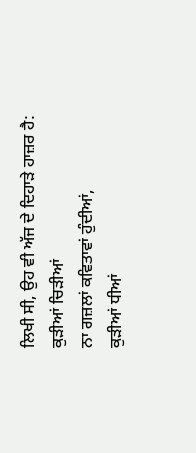ਲਿਖੀ ਸੀ, ਉਹ ਵੀ ਅੱਜ ਦੇ ਦਿਹਾੜੇ ਹਾਜ਼ਰ ਹੈ:
ਕੁੜੀਆਂ ਚਿੜੀਆਂ
ਨਾ ਗਜ਼ਲਾਂ ਕਵਿਤਾਵਾਂ ਹੁੰਦੀਆਂ,
ਕੁੜੀਆਂ ਧੀਆਂ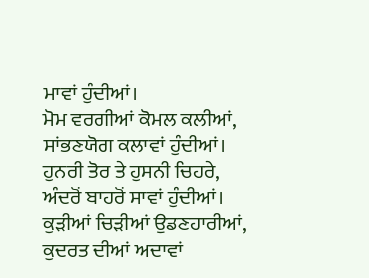ਮਾਵਾਂ ਹੁੰਦੀਆਂ।
ਮੋਮ ਵਰਗੀਆਂ ਕੋਮਲ ਕਲੀਆਂ,
ਸਾਂਭਣਯੋਗ ਕਲਾਵਾਂ ਹੁੰਦੀਆਂ।
ਹੁਨਰੀ ਤੋਰ ਤੇ ਹੁਸਨੀ ਚਿਹਰੇ,
ਅੰਦਰੋਂ ਬਾਹਰੋਂ ਸਾਵਾਂ ਹੁੰਦੀਆਂ।
ਕੁੜੀਆਂ ਚਿੜੀਆਂ ਉਡਣਹਾਰੀਆਂ,
ਕੁਦਰਤ ਦੀਆਂ ਅਦਾਵਾਂ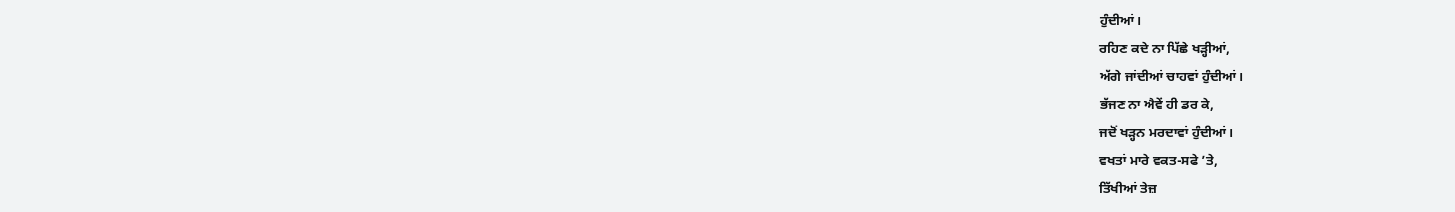ਹੁੰਦੀਆਂ।
ਰਹਿਣ ਕਦੇ ਨਾ ਪਿੱਛੇ ਖੜ੍ਹੀਆਂ,
ਅੱਗੇ ਜਾਂਦੀਆਂ ਚਾਹਵਾਂ ਹੁੰਦੀਆਂ।
ਭੱਜਣ ਨਾ ਐਵੇਂ ਹੀ ਡਰ ਕੇ,
ਜਦੋਂ ਖੜ੍ਹਨ ਮਰਦਾਵਾਂ ਹੁੰਦੀਆਂ।
ਵਖਤਾਂ ਮਾਰੇ ਵਕਤ-ਸਫੇ ’ਤੇ,
ਤਿੱਖੀਆਂ ਤੇਜ਼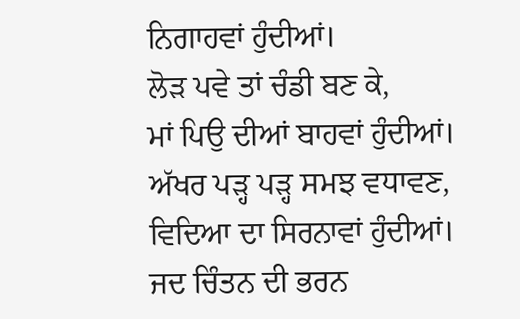ਨਿਗਾਹਵਾਂ ਹੁੰਦੀਆਂ।
ਲੋੜ ਪਵੇ ਤਾਂ ਚੰਡੀ ਬਣ ਕੇ,
ਮਾਂ ਪਿਉ ਦੀਆਂ ਬਾਹਵਾਂ ਹੁੰਦੀਆਂ।
ਅੱਖਰ ਪੜ੍ਹ ਪੜ੍ਹ ਸਮਝ ਵਧਾਵਣ,
ਵਿਦਿਆ ਦਾ ਸਿਰਨਾਵਾਂ ਹੁੰਦੀਆਂ।
ਜਦ ਚਿੰਤਨ ਦੀ ਭਰਨ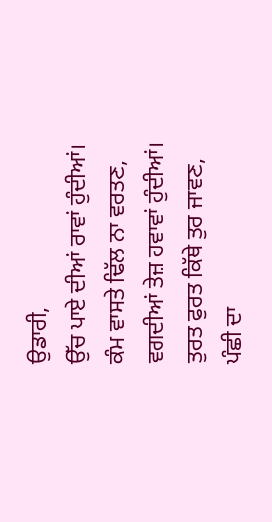ਉਡਾਰੀ,
ਉੱਚ ਪਾਏ ਦੀਆਂ ਰਾਵਾਂ ਹੁੰਦੀਆਂ।
ਕੰਮ ਵਾਸਤੇ ਢਿੱਲ ਨਾ ਵਰਤਣ,
ਵਗਦੀਆਂ ਤੇਜ਼ ਹਵਾਵਾਂ ਹੁੰਦੀਆਂ।
ਤੁਰਤ ਫੁਰਤ ਕਿੱਥੇ ਤੁਰ ਜਾਵਣ,
ਪੰਛੀ ਦਾ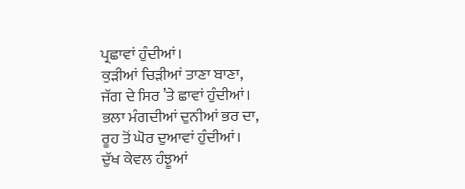ਪ੍ਰਛਾਵਾਂ ਹੁੰਦੀਆਂ।
ਕੁੜੀਆਂ ਚਿੜੀਆਂ ਤਾਣਾ ਬਾਣਾ,
ਜੱਗ ਦੇ ਸਿਰ ’ਤੇ ਛਾਵਾਂ ਹੁੰਦੀਆਂ।
ਭਲਾ ਮੰਗਦੀਆਂ ਦੁਨੀਆਂ ਭਰ ਦਾ,
ਰੂਹ ਤੋਂ ਘੋਰ ਦੁਆਵਾਂ ਹੁੰਦੀਆਂ।
ਦੁੱਖ ਕੇਵਲ ਹੰਝੂਆਂ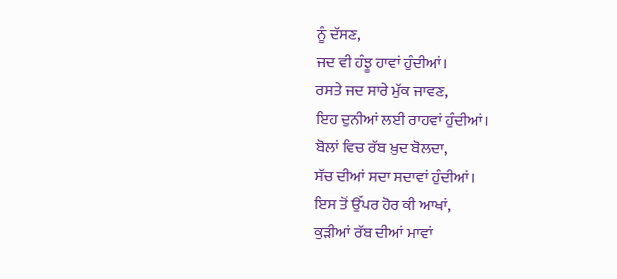ਨੂੰ ਦੱਸਣ,
ਜਦ ਵੀ ਹੰਝੂ ਹਾਵਾਂ ਹੁੰਦੀਆਂ।
ਰਸਤੇ ਜਦ ਸਾਰੇ ਮੁੱਕ ਜਾਵਣ,
ਇਹ ਦੁਨੀਆਂ ਲਈ ਰਾਹਵਾਂ ਹੁੰਦੀਆਂ।
ਬੋਲਾਂ ਵਿਚ ਰੱਬ ਖ਼ੁਦ ਬੋਲਦਾ,
ਸੱਚ ਦੀਆਂ ਸਦਾ ਸਦਾਵਾਂ ਹੁੰਦੀਆਂ।
ਇਸ ਤੋਂ ਉੱਪਰ ਹੋਰ ਕੀ ਆਖਾਂ,
ਕੁੜੀਆਂ ਰੱਬ ਦੀਆਂ ਮਾਵਾਂ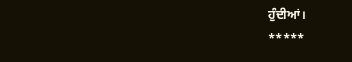ਹੁੰਦੀਆਂ।
*****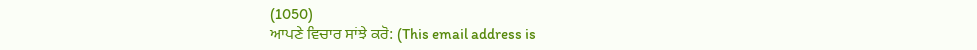(1050)
ਆਪਣੇ ਵਿਚਾਰ ਸਾਂਝੇ ਕਰੋ: (This email address is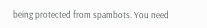being protected from spambots. You need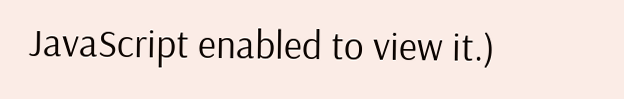JavaScript enabled to view it.)